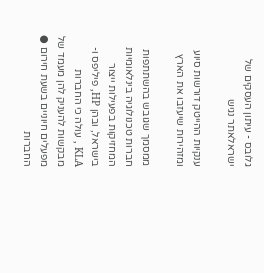גלובס - עיתון העסקים של ישראלאתר נגיש

ענקיות ההייטק דורשות סיוע ומזהירות שיעזבו את הארץ

ממסמך שגובש בהשתתפות חברות טכנולוגיה בינלאומיות המחזיקות בפעילות ייצור בישראל, ובהן HP, פיליפס ו-KLA , עולה כי החברות מבקשות להעניק להן מעמד של מפעלים חיוניים בשעת חירום ● החברות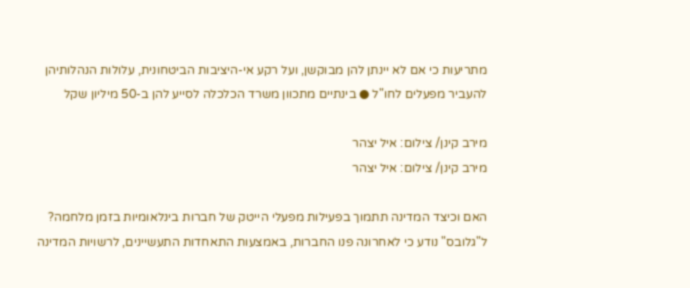מתריעות כי אם לא יינתן להן מבוקשן, ועל רקע אי-היציבות הביטחונית, עלולות הנהלותיהן להעביר מפעלים לחו"ל ● בינתיים מתכוון משרד הכלכלה לסייע להן ב-50 מיליון שקל

מירב קינן/ צילום: איל יצהר
מירב קינן/ צילום: איל יצהר

האם וכיצד המדינה תתמוך בפעילות מפעלי הייטק של חברות בינלאומיות בזמן מלחמה? ל"גלובס" נודע כי לאחרונה פנו החברות, באמצעות התאחדות התעשיינים, לרשויות המדינה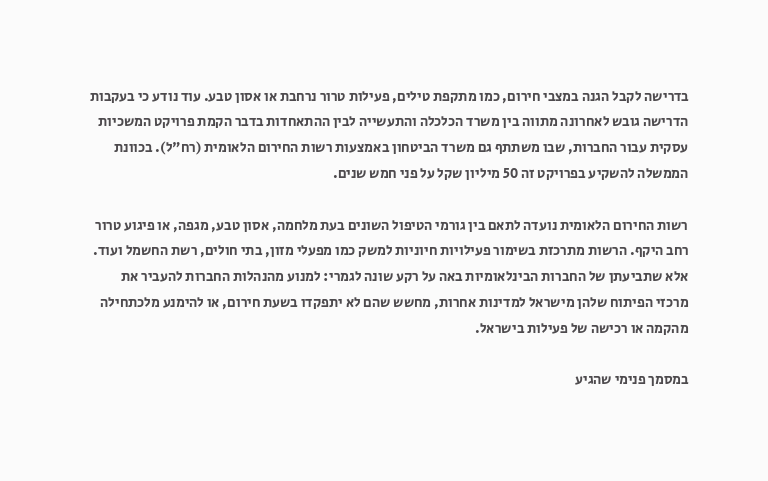בדרישה לקבל הגנה במצבי חירום, כמו מתקפת טילים, פעילות טרור נרחבת או אסון טבע. עוד נודע כי בעקבות הדרישה גובש לאחרונה מתווה בין משרד הכלכלה והתעשייה לבין ההתאחדות בדבר הקמת פרויקט המשכיות עסקית עבור החברות, שבו משתתף גם משרד הביטחון באמצעות רשות החירום הלאומית (רח"ל). בכוונת הממשלה להשקיע בפרויקט זה 50 מיליון שקל על פני חמש שנים.

רשות החירום הלאומית נועדה לתאם בין גורמי הטיפול השונים בעת מלחמה, אסון טבע, מגפה, או פיגוע טרור רחב היקף. הרשות מתרכזת בשימור פעילויות חיוניות למשק כמו מפעלי מזון, בתי חולים, רשת החשמל ועוד. אלא שתביעתן של החברות הבינלאומיות באה על רקע שונה לגמרי: למנוע מהנהלות החברות להעביר את מרכזי הפיתוח שלהן מישראל למדינות אחרות, מחשש שהם לא יתפקדו בשעת חירום, או להימנע מלכתחילה מהקמה או רכישה של פעילות בישראל.

במסמך פנימי שהגיע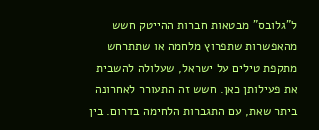ל"גלובס" מבטאות חברות ההייטק חשש מהאפשרות שתפרוץ מלחמה או שתתרחש מתקפת טילים על ישראל, שעלולה להשבית את פעילותן כאן. חשש זה התעורר לאחרונה ביתר שאת, עם התגברות הלחימה בדרום. בין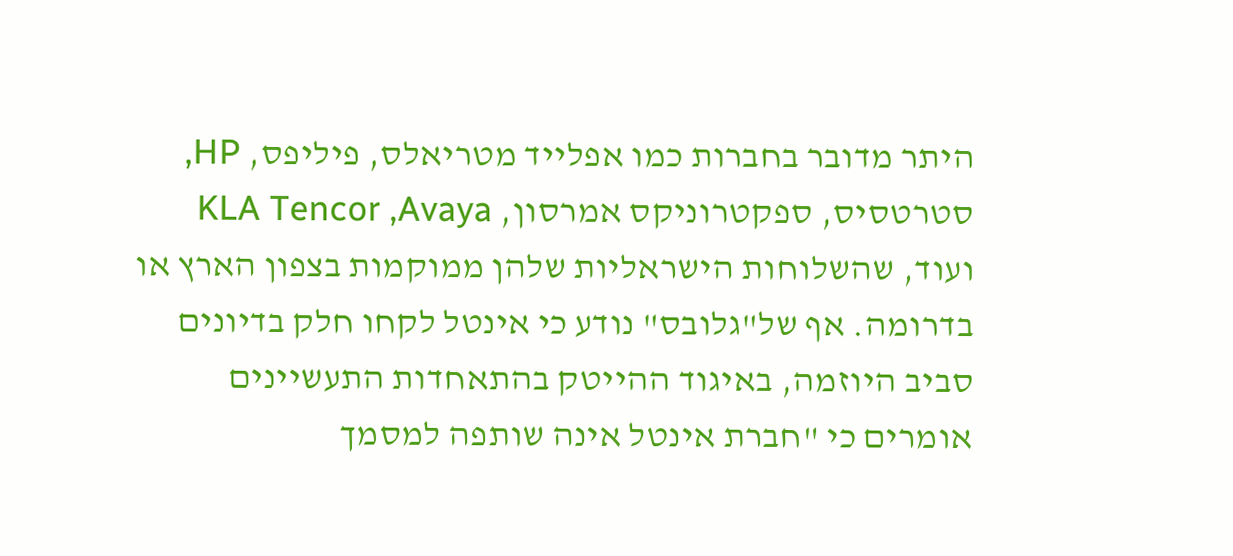היתר מדובר בחברות כמו אפלייד מטריאלס, פיליפס, HP, סטרטסיס, ספקטרוניקס אמרסון, KLA Tencor ,Avaya ועוד, שהשלוחות הישראליות שלהן ממוקמות בצפון הארץ או בדרומה. אף של"גלובס" נודע כי אינטל לקחו חלק בדיונים סביב היוזמה, באיגוד ההייטק בהתאחדות התעשיינים אומרים כי "חברת אינטל אינה שותפה למסמך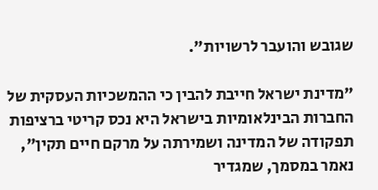שגובש והועבר לרשויות".

"מדינת ישראל חייבת להבין כי ההמשכיות העסקית של החברות הבינלאומיות בישראל היא נכס קריטי ברציפות תפקודה של המדינה ושמירתה על מרקם חיים תקין", נאמר במסמך, שמגדיר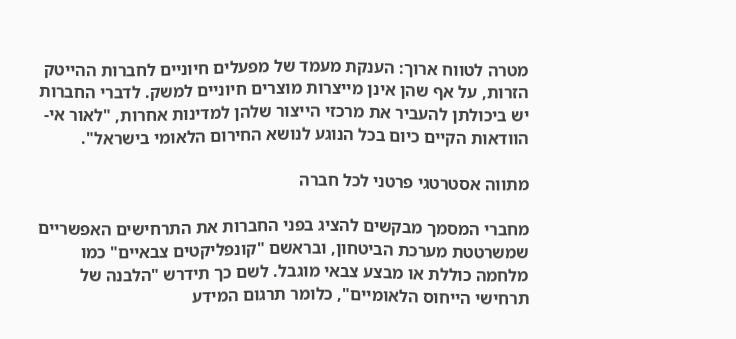מטרה לטווח ארוך: הענקת מעמד של מפעלים חיוניים לחברות ההייטק הזרות, על אף שהן אינן מייצרות מוצרים חיוניים למשק. לדברי החברות יש ביכולתן להעביר את מרכזי הייצור שלהן למדינות אחרות, "לאור אי-הוודאות הקיים כיום בכל הנוגע לנושא החירום הלאומי בישראל".

מתווה אסטרטגי פרטני לכל חברה

מחברי המסמך מבקשים להציג בפני החברות את התרחישים האפשריים שמשרטטת מערכת הביטחון, ובראשם "קונפליקטים צבאיים" כמו מלחמה כוללת או מבצע צבאי מוגבל. לשם כך תידרש "הלבנה של תרחישי הייחוס הלאומיים", כלומר תרגום המידע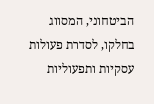הביטחוני, המסווג בחלקו, לסדרת פעולות עסקיות ותפעוליות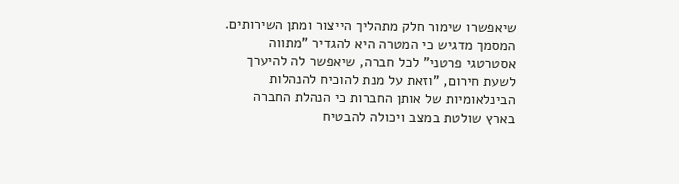שיאפשרו שימור חלק מתהליך הייצור ומתן השירותים. המסמך מדגיש כי המטרה היא להגדיר "מתווה אסטרטגי פרטני" לכל חברה, שיאפשר לה להיערך לשעת חירום, "וזאת על מנת להוכיח להנהלות הבינלאומיות של אותן החברות כי הנהלת החברה בארץ שולטת במצב ויכולה להבטיח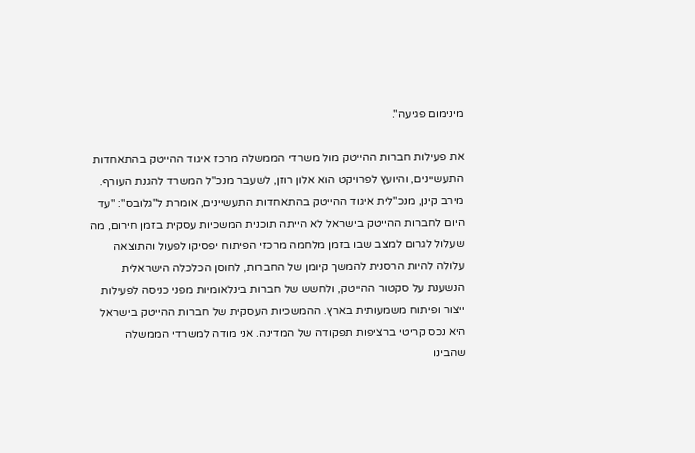מינימום פגיעה".

את פעילות חברות ההייטק מול משרדי הממשלה מרכז איגוד ההייטק בהתאחדות התעשיינים, והיועץ לפרויקט הוא אלון רוזן, לשעבר מנכ"ל המשרד להגנת העורף. מירב קינן, מנכ"לית איגוד ההייטק בהתאחדות התעשיינים, אומרת ל"גלובס": "עד היום לחברות ההייטק בישראל לא הייתה תוכנית המשכיות עסקית בזמן חירום, מה שעלול לגרום למצב שבו בזמן מלחמה מרכזי הפיתוח יפסיקו לפעול והתוצאה עלולה להיות הרסנית להמשך קיומן של החברות, לחוסן הכלכלה הישראלית הנשענת על סקטור ההייטק, ולחשש של חברות בינלאומיות מפני כניסה לפעילות ייצור ופיתוח משמעותית בארץ. ההמשכיות העסקית של חברות ההייטק בישראל היא נכס קריטי ברציפות תפקודה של המדינה. אני מודה למשרדי הממשלה שהבינו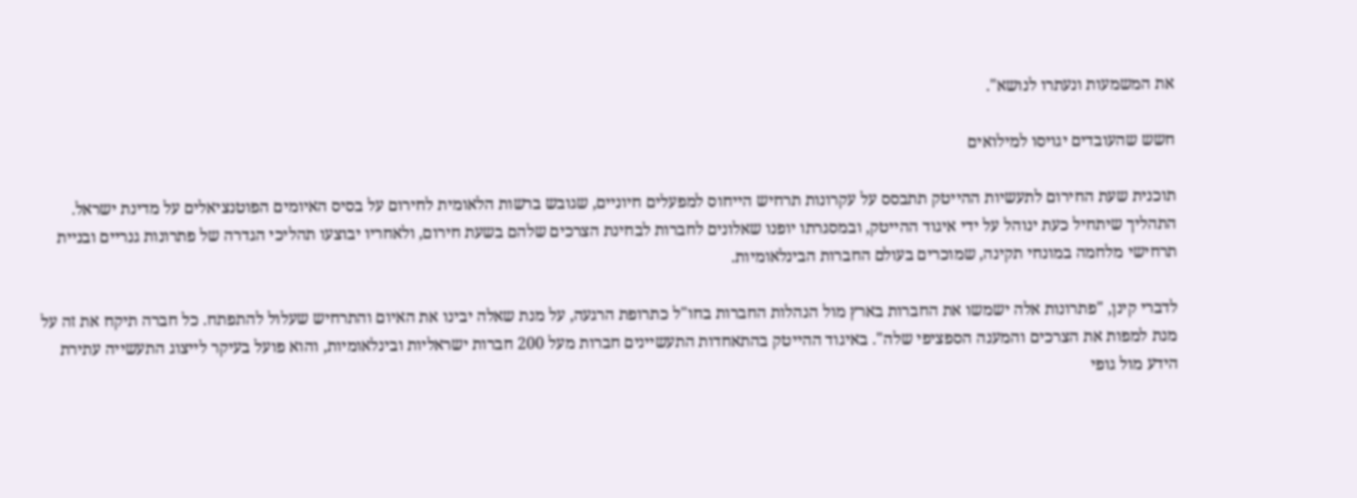את המשמעות ונעתרו לנושא".

חשש שהעובדים יגויסו למילואים

תוכנית שעת החירום לתעשיות ההייטק תתבסס על עקרונות תרחיש הייחוס למפעלים חיוניים, שגובש ברשות הלאומית לחירום על בסיס האיומים הפוטנציאלים על מדינת ישראל. התהליך שיתחיל כעת ינוהל על ידי איגוד ההייטק, ובמסגרתו יופנו שאלונים לחברות לבחינת הצרכים שלהם בשעת חירום, ולאחריו יבוצעו תהליכי הגדרה של פתרונות גנריים ובניית תרחישי מלחמה במונחי תקינה, שמוכרים בעולם החברות הבינלאומיות.

לדברי קינן, "פתרונות אלה ישמשו את החברות בארץ מול הנהלות החברות בחו"ל כתרופת הרגעה, על מנת שאלה יבינו את האיום והתרחיש שעלול להתפתח. כל חברה תיקח את זה על מנת למפות את הצרכים והמענה הספציפי שלה". באיגוד ההייטק בהתאחדות התעשיינים חברות מעל 200 חברות ישראליות ובינלאומיות, והוא פועל בעיקר לייצוג התעשייה עתירת הידע מול גופי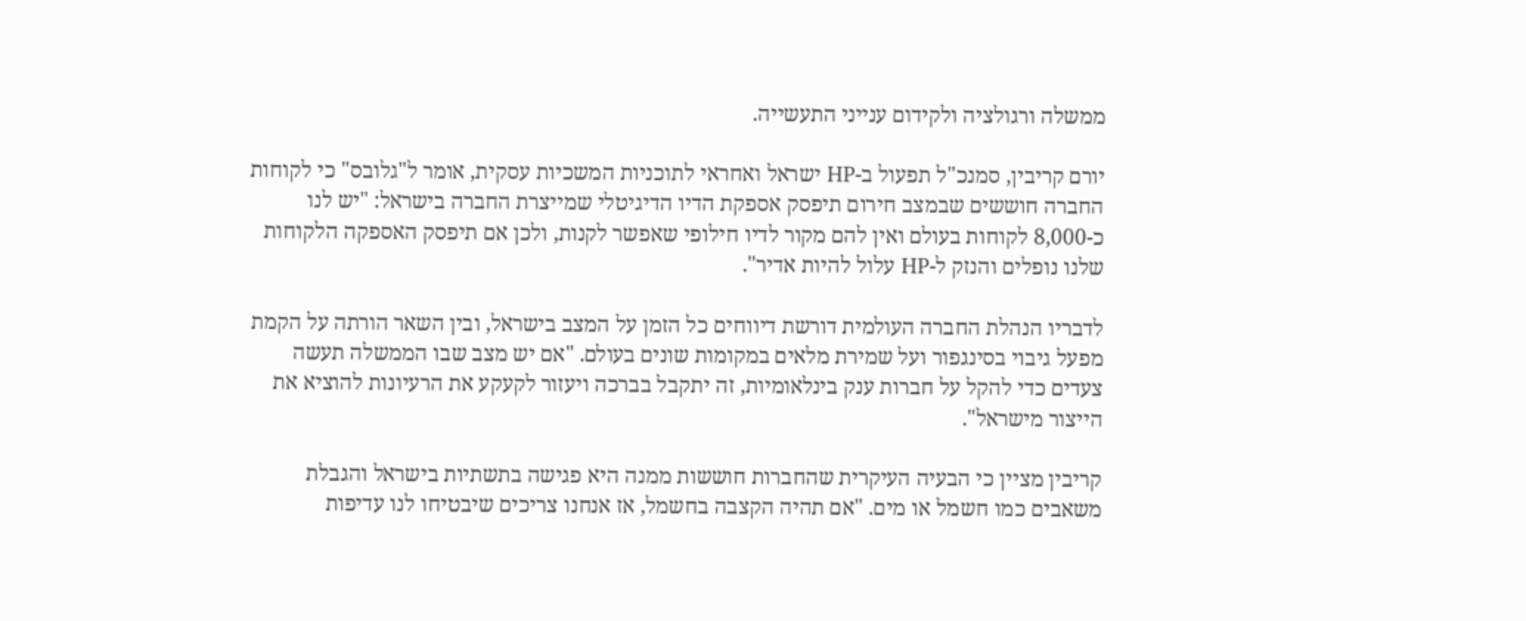ממשלה ורגולציה ולקידום ענייני התעשייה.

יורם קריבין, סמנכ"ל תפעול ב-HP ישראל ואחראי לתוכניות המשכיות עסקית, אומר ל"גלובס" כי לקוחות החברה חוששים שבמצב חירום תיפסק אספקת הדיו הדיגיטלי שמייצרת החברה בישראל: "יש לנו כ-8,000 לקוחות בעולם ואין להם מקור לדיו חילופי שאפשר לקנות, ולכן אם תיפסק האספקה הלקוחות שלנו נופלים והנזק ל-HP עלול להיות אדיר".

לדבריו הנהלת החברה העולמית דורשת דיווחים כל הזמן על המצב בישראל, ובין השאר הורתה על הקמת מפעל גיבוי בסינגפור ועל שמירת מלאים במקומות שונים בעולם. "אם יש מצב שבו הממשלה תעשה צעדים כדי להקל על חברות ענק בינלאומיות, זה יתקבל בברכה ויעזור לקעקע את הרעיונות להוציא את הייצור מישראל".

קריבין מציין כי הבעיה העיקרית שהחברות חוששות ממנה היא פגישה בתשתיות בישראל והגבלת משאבים כמו חשמל או מים. "אם תהיה הקצבה בחשמל, אז אנחנו צריכים שיבטיחו לנו עדיפות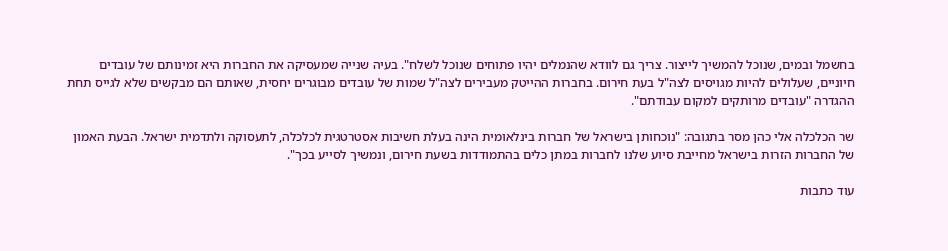בחשמל ובמים, שנוכל להמשיך לייצור. צריך גם לוודא שהנמלים יהיו פתוחים שנוכל לשלח". בעיה שנייה שמעסיקה את החברות היא זמינותם של עובדים חיוניים, שעלולים להיות מגויסים לצה"ל בעת חירום. בחברות ההייטק מעבירים לצה"ל שמות של עובדים מבוגרים יחסית, שאותם הם מבקשים שלא לגייס תחת ההגדרה "עובדים מרותקים למקום עבודתם".

שר הכלכלה אלי כהן מסר בתגובה: "נוכחותן בישראל של חברות בינלאומית הינה בעלת חשיבות אסטרטגית לכלכלה, לתעסוקה ולתדמית ישראל. הבעת האמון של החברות הזרות בישראל מחייבת סיוע שלנו לחברות במתן כלים בהתמודדות בשעת חירום, ונמשיך לסייע בכך".

עוד כתבות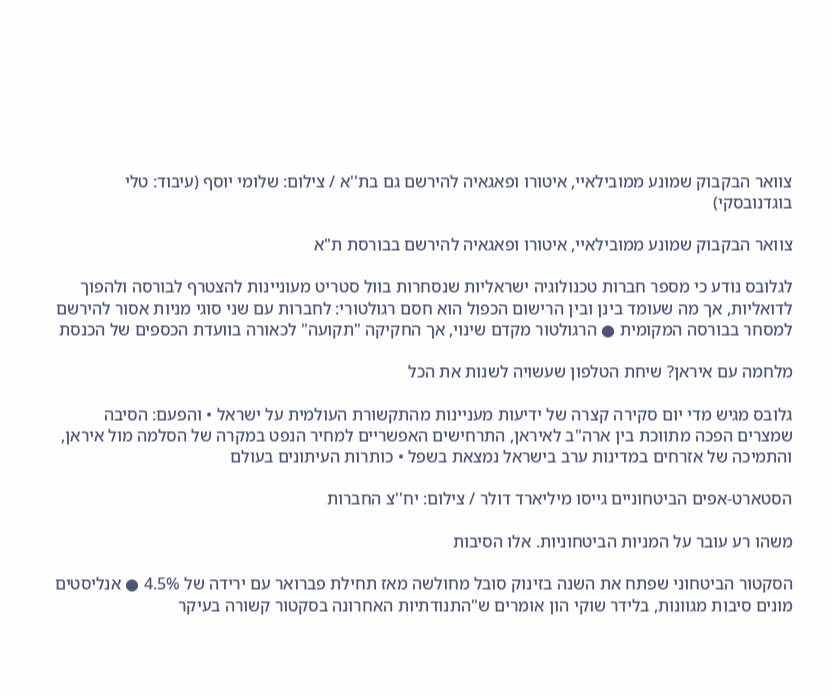צוואר הבקבוק שמונע ממובילאיי, איטורו ופאגאיה להירשם גם בת''א / צילום: שלומי יוסף (עיבוד: טלי בוגדנובסקי)

צוואר הבקבוק שמונע ממובילאיי, איטורו ופאגאיה להירשם בבורסת ת"א

לגלובס נודע כי מספר חברות טכנולוגיה ישראליות שנסחרות בוול סטריט מעוניינות להצטרף לבורסה ולהפוך לדואליות, אך מה שעומד בינן ובין הרישום הכפול הוא חסם רגולטורי: לחברות עם שני סוגי מניות אסור להירשם למסחר בבורסה המקומית ● הרגולטור מקדם שינוי, אך החקיקה "תקועה" לכאורה בוועדת הכספים של הכנסת

מלחמה עם איראן? שיחת הטלפון שעשויה לשנות את הכל

גלובס מגיש מדי יום סקירה קצרה של ידיעות מעניינות מהתקשורת העולמית על ישראל • והפעם: הסיבה שמצרים הפכה מתווכת בין ארה"ב לאיראן, התרחישים האפשריים למחיר הנפט במקרה של הסלמה מול איראן, והתמיכה של אזרחים במדינות ערב בישראל נמצאת בשפל • כותרות העיתונים בעולם

הסטארט-אפים הביטחוניים גייסו מיליארד דולר / צילום: יח''צ החברות

משהו רע עובר על המניות הביטחוניות. אלו הסיבות

הסקטור הביטחוני שפתח את השנה בזינוק סובל מחולשה מאז תחילת פברואר עם ירידה של 4.5% ● אנליסטים מונים סיבות מגוונות, בלידר שוקי הון אומרים ש"התנודתיות האחרונה בסקטור קשורה בעיקר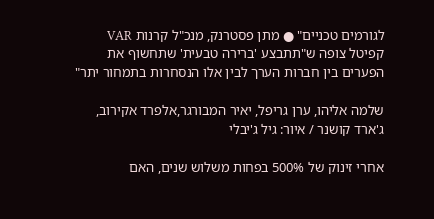לגורמים טכניים" ● מתן פסטרנק, מנכ"ל קרנות VAR קפיטל צופה ש"תתבצע 'ברירה טבעית' שתחשוף את הפערים בין חברות הערך לבין אלו הנסחרות בתמחור יתר"

שלמה אליהו, ערן גריפל, יאיר המבורגר,אלפרד אקירוב, ג'ארד קושנר / איור: גיל ג'יבלי

אחרי זינוק של 500% בפחות משלוש שנים, האם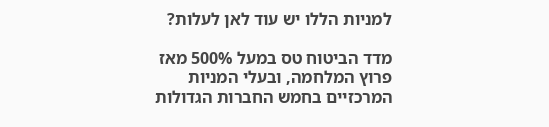למניות הללו יש עוד לאן לעלות?

מדד הביטוח טס במעל 500% מאז פרוץ המלחמה, ובעלי המניות המרכזיים בחמש החברות הגדולות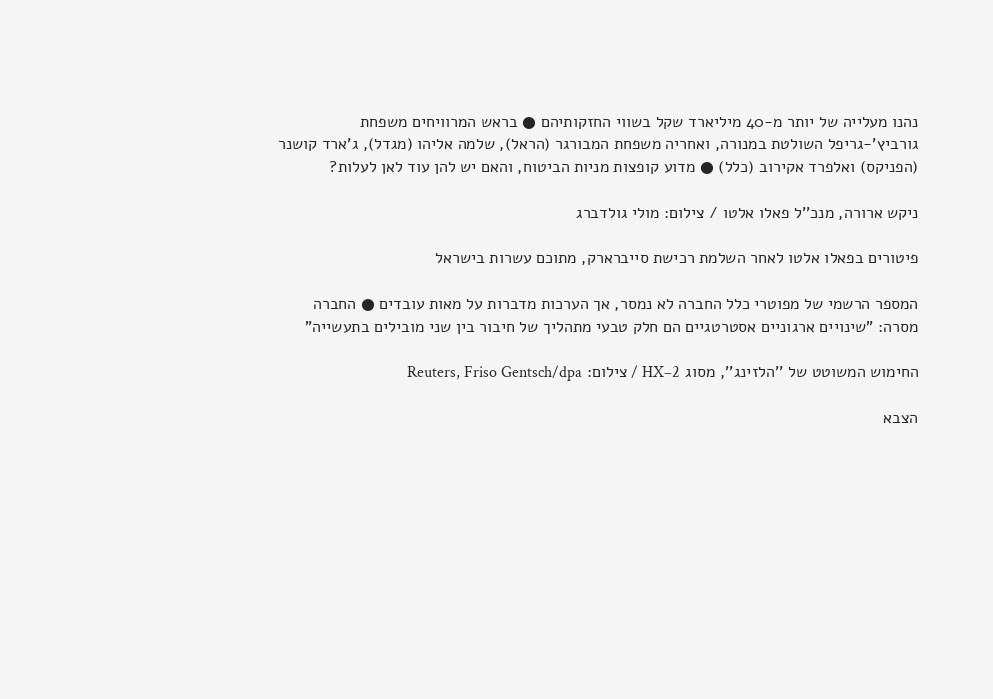נהנו מעלייה של יותר מ-40 מיליארד שקל בשווי החזקותיהם ● בראש המרוויחים משפחת גורביץ'-גריפל השולטת במנורה, ואחריה משפחת המבורגר (הראל), שלמה אליהו (מגדל), ג'ארד קושנר (הפניקס) ואלפרד אקירוב (כלל) ● מדוע קופצות מניות הביטוח, והאם יש להן עוד לאן לעלות?

ניקש ארורה, מנכ''ל פאלו אלטו / צילום: מולי גולדברג

פיטורים בפאלו אלטו לאחר השלמת רכישת סייברארק, מתוכם עשרות בישראל

המספר הרשמי של מפוטרי כלל החברה לא נמסר, אך הערכות מדברות על מאות עובדים ● החברה מסרה: "שינויים ארגוניים אסטרטגיים הם חלק טבעי מתהליך של חיבור בין שני מובילים בתעשייה"

החימוש המשוטט של ''הלזינג'', מסוג HX–2 / צילום: Reuters, Friso Gentsch/dpa

הצבא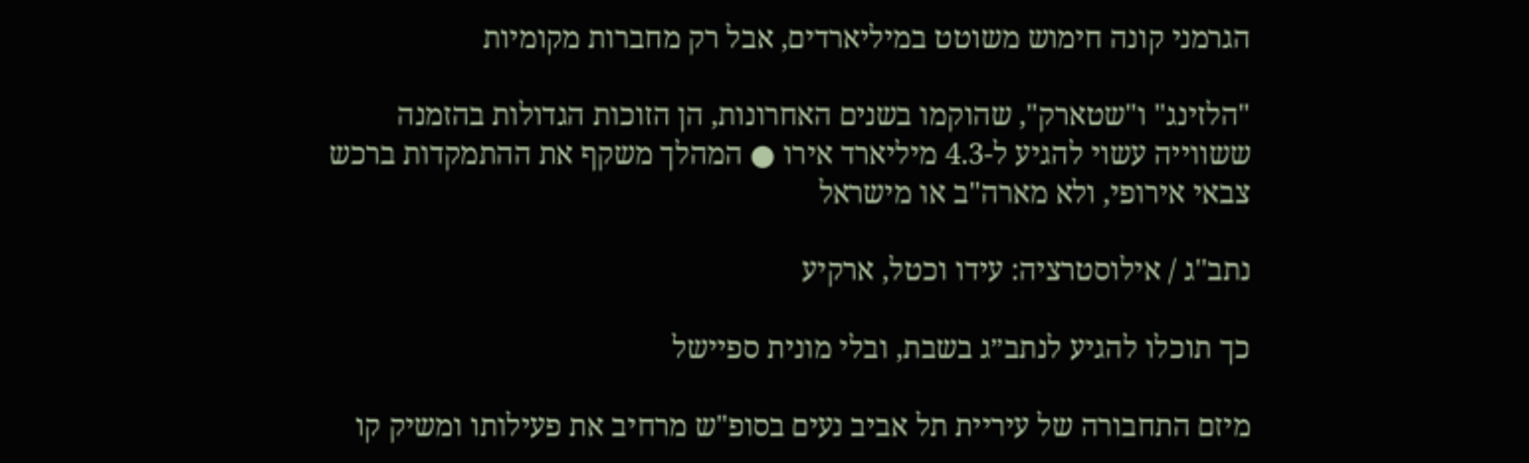הגרמני קונה חימוש משוטט במיליארדים, אבל רק מחברות מקומיות

"הלזינג" ו"שטארק", שהוקמו בשנים האחרונות, הן הזוכות הגדולות בהזמנה ששווייה עשוי להגיע ל-4.3 מיליארד אירו ● המהלך משקף את ההתמקדות ברכש צבאי אירופי, ולא מארה"ב או מישראל

נתב''ג / אילוסטרציה: עידו וכטל, ארקיע

כך תוכלו להגיע לנתב״ג בשבת, ובלי מונית ספיישל

מיזם התחבורה של עיריית תל אביב נעים בסופ"ש מרחיב את פעילותו ומשיק קו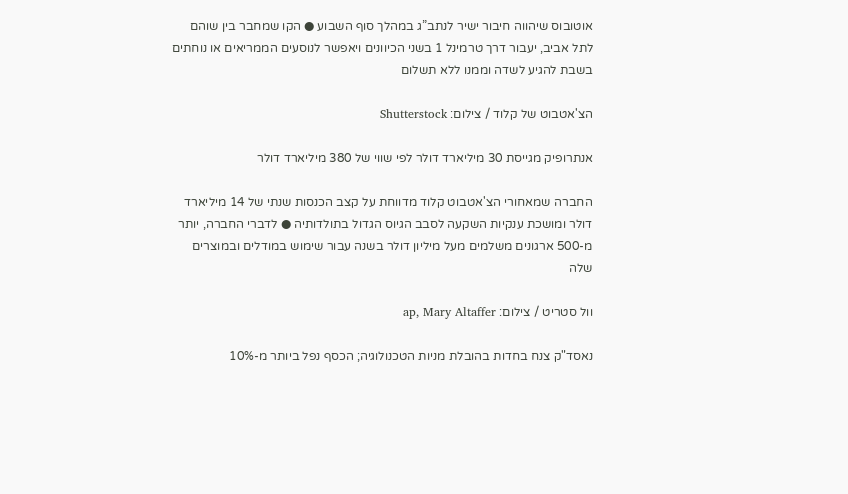אוטובוס שיהווה חיבור ישיר לנתב”ג במהלך סוף השבוע ● הקו שמחבר בין שוהם לתל אביב, יעבור דרך טרמינל 1 בשני הכיוונים ויאפשר לנוסעים הממריאים או נוחתים בשבת להגיע לשדה וממנו ללא תשלום

הצ'אטבוט של קלוד / צילום: Shutterstock

אנתרופיק מגייסת 30 מיליארד דולר לפי שווי של 380 מיליארד דולר

החברה שמאחורי הצ'אטבוט קלוד מדווחת על קצב הכנסות שנתי של 14 מיליארד דולר ומושכת ענקיות השקעה לסבב הגיוס הגדול בתולדותיה ● לדברי החברה, יותר מ-500 ארגונים משלמים מעל מיליון דולר בשנה עבור שימוש במודלים ובמוצרים שלה

וול סטריט / צילום: ap, Mary Altaffer

נאסד"ק צנח בחדות בהובלת מניות הטכנולוגיה; הכסף נפל ביותר מ-10%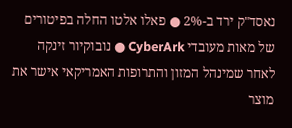נאסד"ק ירד ב-2% ● פאלו אלטו החלה בפיטורים של מאות מעובדי CyberArk ● נובוקיור זינקה לאחר שמינהל המזון והתרופות האמריקאי אישר את מוצר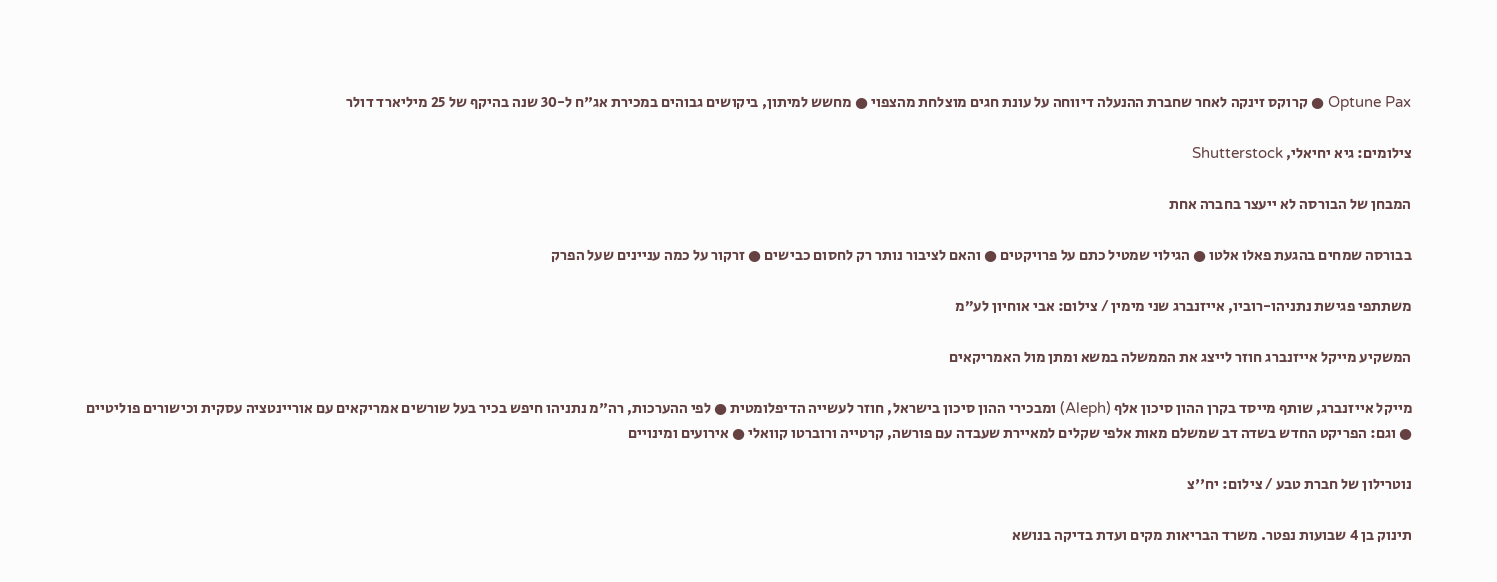Optune Pax ● קרוקס זינקה לאחר שחברת ההנעלה דיווחה על עונת חגים מוצלחת מהצפוי ● מחשש למיתון, ביקושים גבוהים במכירת אג"ח ל-30 שנה בהיקף של 25 מיליארד דולר

צילומים: גיא יחיאלי, Shutterstock

המבחן של הבורסה לא ייעצר בחברה אחת

בבורסה שמחים בהגעת פאלו אלטו ● הגילוי שמטיל כתם על פרויקטים ● והאם לציבור נותר רק לחסום כבישים ● זרקור על כמה עניינים שעל הפרק

משתתפי פגישת נתניהו-רוביו, אייזנברג שני מימין / צילום: אבי אוחיון לע״מ

המשקיע מייקל אייזנברג חוזר לייצג את הממשלה במשא ומתן מול האמריקאים

מייקל אייזנברג, שותף מייסד בקרן ההון סיכון אלף (Aleph) ומבכירי ההון סיכון בישראל, חוזר לעשייה הדיפלומטית ● לפי ההערכות, רה"מ נתניהו חיפש בכיר בעל שורשים אמריקאים עם אוריינטציה עסקית וכישורים פוליטיים ● וגם: הפריקט החדש בשדה דב שמשלם מאות אלפי שקלים למאיירת שעבדה עם פורשה, קרטייה ורוברטו קוואלי ● אירועים ומינויים

נוטרילון של חברת טבע / צילום: יח''צ

תינוק בן 4 שבועות נפטר. משרד הבריאות מקים ועדת בדיקה בנושא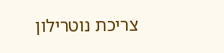צריכת נוטרילון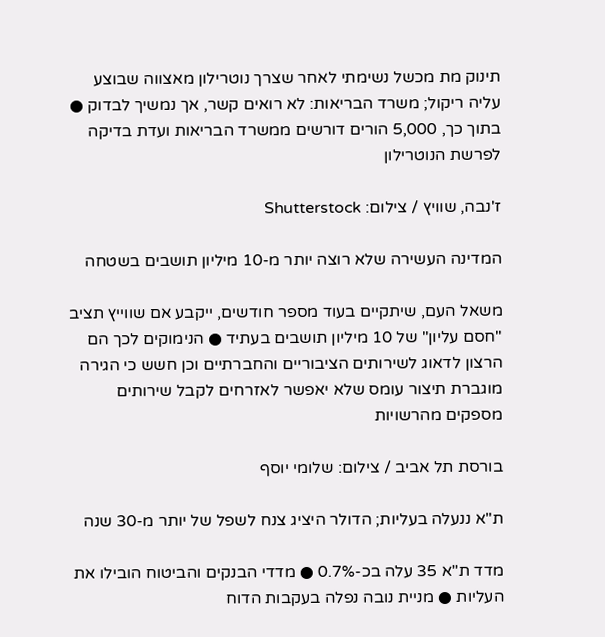תינוק מת מכשל נשימתי לאחר שצרך נוטרילון מאצווה שבוצע עליה ריקול; משרד הבריאות: לא רואים קשר, אך נמשיך לבדוק ● בתוך כך, 5,000 הורים דורשים ממשרד הבריאות ועדת בדיקה לפרשת הנוטרילון

ז'נבה, שוויץ / צילום: Shutterstock

המדינה העשירה שלא רוצה יותר מ-10 מיליון תושבים בשטחה

משאל העם, שיתקיים בעוד מספר חודשים, ייקבע אם שווייץ תציב "חסם עליון" של 10 מיליון תושבים בעתיד ● הנימוקים לכך הם הרצון לדאוג לשירותים הציבוריים והחברתיים וכן חשש כי הגירה מוגברת תיצור עומס שלא יאפשר לאזרחים לקבל שירותים מספקים מהרשויות

בורסת תל אביב / צילום: שלומי יוסף

ת"א ננעלה בעליות; הדולר היציג צנח לשפל של יותר מ-30 שנה

מדד ת"א 35 עלה בכ-0.7% ● מדדי הבנקים והביטוח הובילו את העליות ● מניית נובה נפלה בעקבות הדוח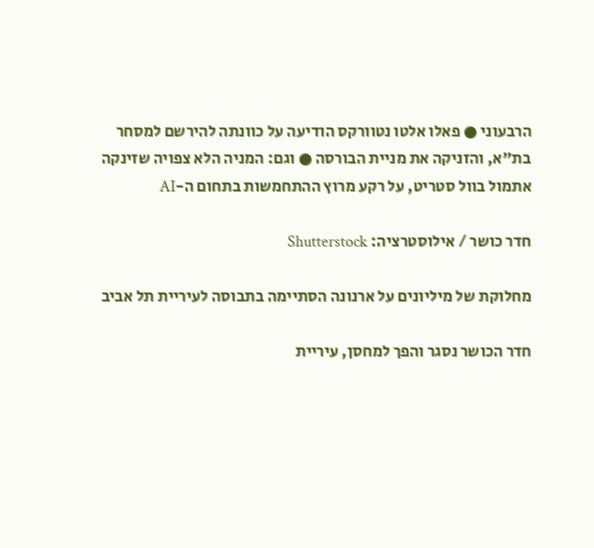הרבעוני ● פאלו אלטו נטוורקס הודיעה על כוונתה להירשם למסחר בת"א, והזניקה את מניית הבורסה ● וגם: המניה הלא צפויה שזינקה אתמול בוול סטריט, על רקע מרוץ ההתחמשות בתחום ה-AI

חדר כושר / אילוסטרציה: Shutterstock

מחלוקת של מיליונים על ארנונה הסתיימה בתבוסה לעיריית תל אביב

חדר הכושר נסגר והפך למחסן, עיריית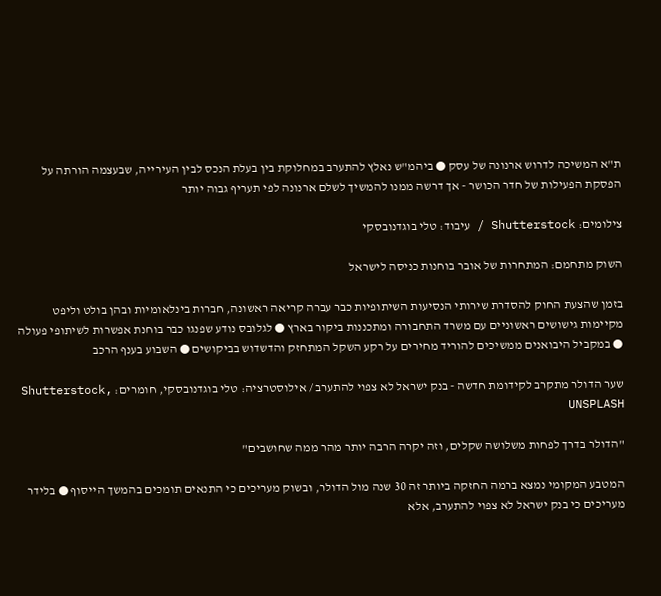ת"א המשיכה לדרוש ארנונה של עסק ● ביהמ"ש נאלץ להתערב במחלוקת בין בעלת הנכס לבין העירייה, שבעצמה הורתה על הפסקת הפעילות של חדר הכושר - אך דרשה ממנו להמשיך לשלם ארנונה לפי תעריף גבוה יותר

צילומים: Shutterstock / עיבוד: טלי בוגדנובסקי

השוק מתחמם: המתחרות של אובר בוחנות כניסה לישראל

בזמן שהצעת החוק להסדרת שירותי הנסיעות השיתופיות כבר עברה קריאה ראשונה, חברות בינלאומיות ובהן בולט וליפט מקיימות גישושים ראשוניים עם משרד התחבורה ומתכננות ביקור בארץ ● לגלובס נודע שפנגו כבר בוחנת אפשרות לשיתופי פעולה ● במקביל היבואנים ממשיכים להוריד מחירים על רקע השקל המתחזק והדשדוש בביקושים ● השבוע בענף הרכב

שער הדולר מתקרב לקידומת חדשה - בנק ישראל לא צפוי להתערב / אילוסטרציה: טלי בוגדנובסקי, חומרים: Shutterstock, UNSPLASH

"הדולר בדרך לפחות משלושה שקלים, וזה יקרה הרבה יותר מהר ממה שחושבים"

המטבע המקומי נמצא ברמה החזקה ביותר זה 30 שנה מול הדולר, ובשוק מעריכים כי התנאים תומכים בהמשך הייסוף ● בלידר מעריכים כי בנק ישראל לא צפוי להתערב, אלא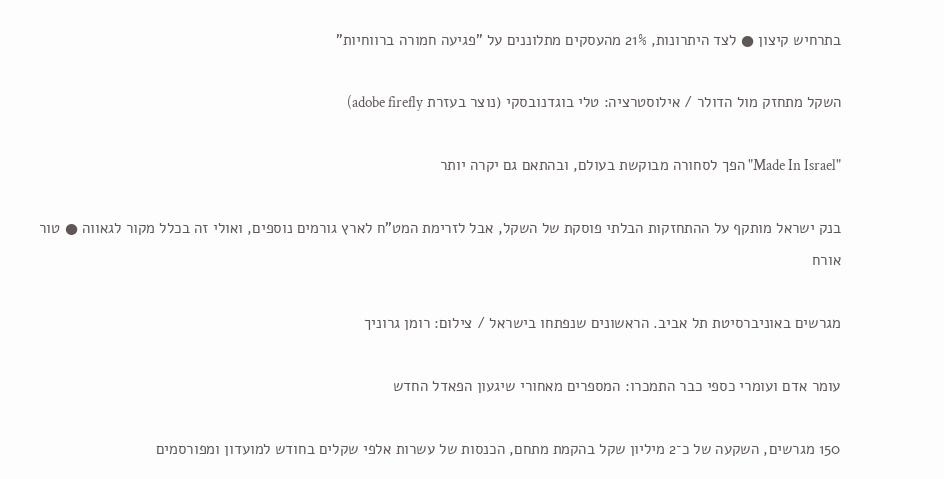בתרחיש קיצון ● לצד היתרונות, 21% מהעסקים מתלוננים על "פגיעה חמורה ברווחיות"

השקל מתחזק מול הדולר / אילוסטרציה: טלי בוגדנובסקי (נוצר בעזרת adobe firefly)

"Made In Israel" הפך לסחורה מבוקשת בעולם, ובהתאם גם יקרה יותר

בנק ישראל מותקף על ההתחזקות הבלתי פוסקת של השקל, אבל לזרימת המט"ח לארץ גורמים נוספים, ואולי זה בכלל מקור לגאווה ● טור אורח

מגרשים באוניברסיטת תל אביב. הראשונים שנפתחו בישראל / צילום: רומן גרוניך

עומר אדם ועומרי כספי כבר התמכרו: המספרים מאחורי שיגעון הפאדל החדש

150 מגרשים, השקעה של כ־2 מיליון שקל בהקמת מתחם, הכנסות של עשרות אלפי שקלים בחודש למועדון ומפורסמים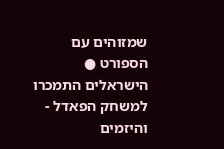שמזוהים עם הספורט ● הישראלים התמכרו למשחק הפאדל - והיזמים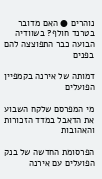נוהרים ● האם מדובר בטרנד חולף? בשוודיה הבועה כבר התפוצצה להם בפנים

דמותה של אירנה בקמפיין הפועלים

מי המפרסם שלקח השבוע את הדאבל במדד הזכורות והאהובות

הפרסומת החדשה של בנק הפועלים עם אירנה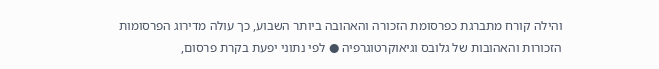והילה קורח מתברגת כפרסומת הזכורה והאהובה ביותר השבוע, כך עולה מדירוג הפרסומות הזכורות והאהובות של גלובס וגיאוקרטוגרפיה ● לפי נתוני יפעת בקרת פרסום,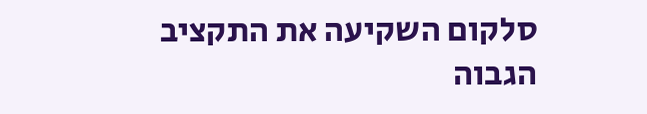סלקום השקיעה את התקציב הגבוה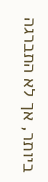ביותר, אך לא התברגה